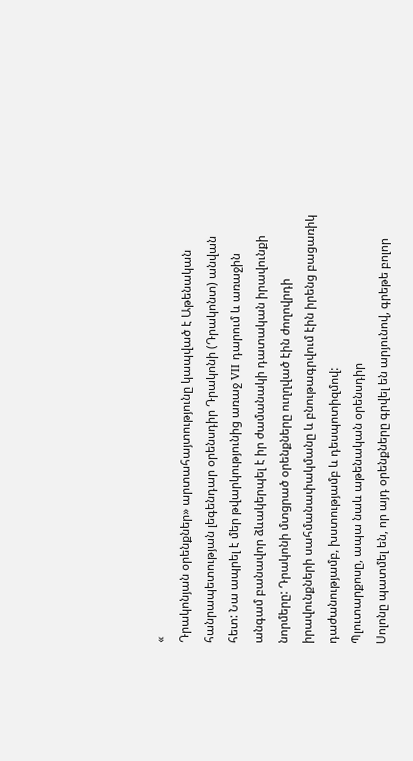«
Դրակոնյան օրենքներ» արտահայտությունը կապված է Աթենական հանրապետության լեգենդար օրենսդիր Դրակոնի (Դրակոնտ) անվան հետ: Նա ապրել է մեր թվարկությունից առաջ VII դարում և առաջին անգամ բանավոր ձևակերպել է իր ժամանակի դատական իրավունքի նորմերը: Դրակոնի մտցրած օրենքները ուղղված էին ժողովրդի իրավունքների սահմանափակմանը և բնութագրվում էին իրենց բացառիկ դաժանությամբ, խստությամբ և դեսպոտիզմով:
Պլուտարքոսը, ապա նաև աթենական օրենսդիր
Սոլոնը պատմել են, որ այդ օրենքները գրվել են արյունով, գրեթե բոլոր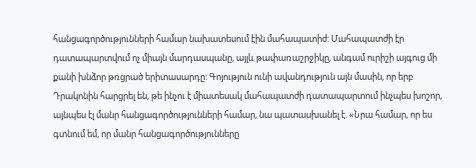հանցագործությունների համար նախատեսում էին մահապատիժ: Մահապատժի էր դատապարտվում ոչ միայն մարդասպանը, այլև թափառաշրջիկը, անգամ ուրիշի այգուց մի քանի խնձոր թռցրած երիտասարդը: Գոյություն ունի ավանդություն այն մասին, որ երբ Դրակոնին հարցրել են, թե ինչու է միատեսակ մահապատժի դատապարտում ինչպես խոշոր, այնպես էլ մանր հանցագործությունների համար, նա պատասխանել է. «Նրա համար, որ ես գտնում եմ, որ մանր հանցագործությունները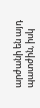արժանի են այդ պատժին, իսկ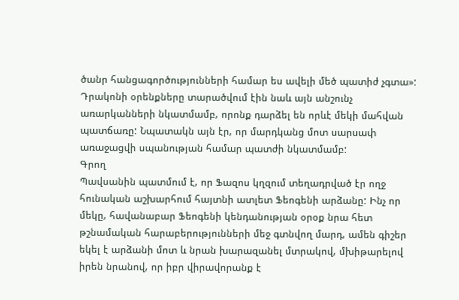ծանր հանցագործությունների համար ես ավելի մեծ պատիժ չգտա»:
Դրակոնի օրենքները տարածվում էին նաև այն անշունչ առարկանների նկատմամբ, որոնք դարձել են որևէ մեկի մահվան պատճառը: Նպատակն այն էր, որ մարդկանց մոտ սարսափ առաջացվի սպանության համար պատժի նկատմամբ:
Գրող
Պավսանին պատմում է, որ Ֆազոս կղզում տեղադրված էր ողջ հունական աշխարհում հայտնի ատլետ Ֆեոգենի արձանը: Ինչ որ մեկը, հավանաբար Ֆեոգենի կենդանության օրօք նրա հետ թշնամական հարաբերությունների մեջ գտնվող մարդ, ամեն գիշեր եկել է արձանի մոտ և նրան խարազանել մտրակով, մխիթարելով իրեն նրանով, որ իբր վիրավորանք է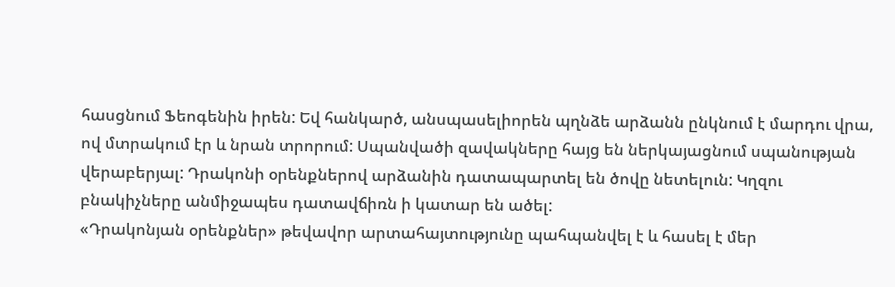հասցնում Ֆեոգենին իրեն: Եվ հանկարծ, անսպասելիորեն պղնձե արձանն ընկնում է մարդու վրա, ով մտրակում էր և նրան տրորում: Սպանվածի զավակները հայց են ներկայացնում սպանության վերաբերյալ: Դրակոնի օրենքներով արձանին դատապարտել են ծովը նետելուն: Կղզու բնակիչները անմիջապես դատավճիռն ի կատար են ածել:
«Դրակոնյան օրենքներ» թեվավոր արտահայտությունը պահպանվել է և հասել է մեր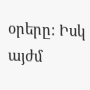օրերը: Իսկ այժմ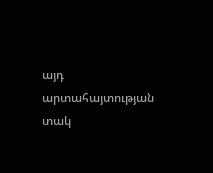այդ արտահայտության տակ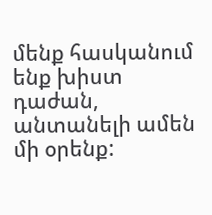մենք հասկանում ենք խիստ դաժան, անտանելի ամեն մի օրենք: